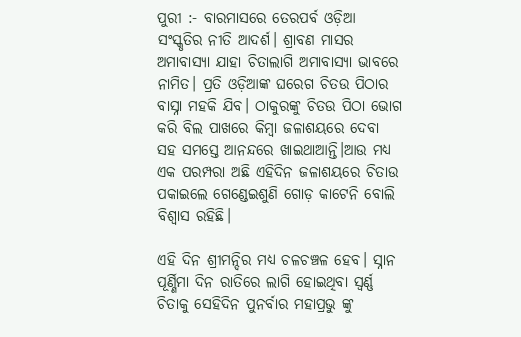ପୁରୀ :- ବାରମାସରେ ତେରପର୍ବ ଓଡ଼ିଆ ସଂସ୍କୃତିର ନୀତି ଆଦର୍ଶ। ଶ୍ରାବଣ ମାସର ଅମାବାସ୍ୟା ଯାହା ଚିତାଲାଗି ଅମାବାସ୍ୟା ଭାବରେ ନାମିତ। ପ୍ରତି ଓଡ଼ିଆଙ୍କ ଘରେଗ ଚିତଉ ପିଠାର ବାସ୍ନା ମହକି ଯିବ। ଠାକୁରଙ୍କୁ ଚିତଉ ପିଠା ଭୋଗ କରି ବିଲ ପାଖରେ କିମ୍ବା ଜଳାଶୟରେ ଦେବା ସହ ସମସ୍ତେ ଆନନ୍ଦରେ ଖାଇଥାଆନ୍ତି।ଆଉ ମଧ୍ୟ ଏକ ପରମ୍ପରା ଅଛି ଏହିଦିନ ଜଳାଶୟରେ ଚିତାଉ ପକାଇଲେ ଗେଣ୍ଡେଇଶୁଣି ଗୋଡ଼ କାଟେନି ବୋଲି ବିଶ୍ୱାସ ରହିଛି।

ଏହି ଦିନ ଶ୍ରୀମନ୍ଦିର ମଧ୍ୟ ଚଳଚଞ୍ଚଳ ହେବ। ସ୍ନାନ ପୂର୍ଣ୍ଣିମା ଦିନ ରାତିରେ ଲାଗି ହୋଇଥିବା ସ୍ଵର୍ଣ୍ଣ ଚିତାକୁ ସେହିଦିନ ପୁନର୍ବାର ମହାପ୍ରଭୁ ଙ୍କୁ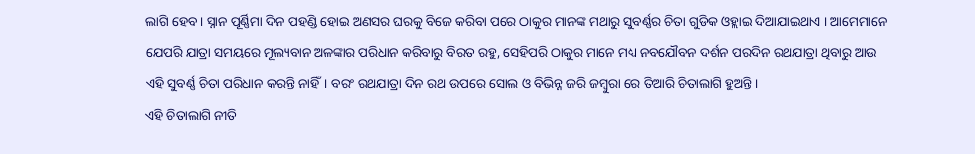ଲାଗି ହେବ। ସ୍ନାନ ପୂର୍ଣ୍ଣିମା ଦିନ ପହଣ୍ଡି ହୋଇ ଅଣସର ଘରକୁ ବିଜେ କରିବା ପରେ ଠାକୁର ମାନଙ୍କ ମଥାରୁ ସୁବର୍ଣ୍ଣର ଚିତା ଗୁଡିକ ଓହ୍ଲାଇ ଦିଆଯାଇଥାଏ । ଆମେମାନେ ଯେପରି ଯାତ୍ରା ସମୟରେ ମୂଲ୍ୟବାନ ଅଳଙ୍କାର ପରିଧାନ କରିବାରୁ ବିରତ ରହୁ, ସେହିପରି ଠାକୁର ମାନେ ମଧ୍ୟ ନବଯୌବନ ଦର୍ଶନ ପରଦିନ ରଥଯାତ୍ରା ଥିବାରୁ ଆଉ ଏହି ସୁବର୍ଣ୍ଣ ଚିତା ପରିଧାନ କରନ୍ତି ନାହିଁ। ବରଂ ରଥଯାତ୍ରା ଦିନ ରଥ ଉପରେ ସୋଲ ଓ ବିଭିନ୍ନ ଜରି ଜମ୍ଵୁରା ରେ ତିଆରି ଚିତାଲାଗି ହୁଅନ୍ତି।
ଏହି ଚିତାଲାଗି ନୀତି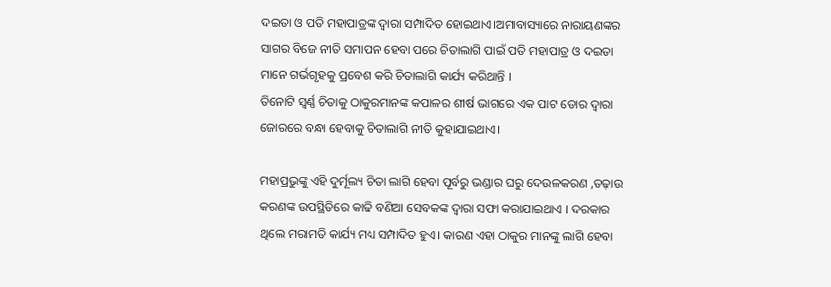ଦଇତା ଓ ପତି ମହାପାତ୍ରଙ୍କ ଦ୍ଵାରା ସମ୍ପାଦିତ ହୋଇଥାଏ।ଅମାବାସ୍ୟାରେ ନାରାୟଣଙ୍କର ସାଗର ବିଜେ ନୀତି ସମାପନ ହେବା ପରେ ଚିତାଲାଗି ପାଇଁ ପତି ମହାପାତ୍ର ଓ ଦଇତା ମାନେ ଗର୍ଭଗୃହକୁ ପ୍ରବେଶ କରି ଚିତାଲାଗି କାର୍ଯ୍ୟ କରିଥାନ୍ତି ।
ତିନୋଟି ସ୍ବର୍ଣ୍ଣ ଚିତାକୁ ଠାକୁରମାନଙ୍କ କପାଳର ଶୀର୍ଷ ଭାଗରେ ଏକ ପାଟ ଡୋର ଦ୍ଵାରା ଜୋରରେ ବନ୍ଧା ହେବାକୁ ଚିତାଲାଗି ନୀତି କୁହାଯାଇଥାଏ।

ମହାପ୍ରଭୁଙ୍କୁ ଏହି ଦୁର୍ମୂଲ୍ୟ ଚିତା ଲାଗି ହେବା ପୂର୍ବରୁ ଭଣ୍ଡାର ଘରୁ ଦେଉଳକରଣ ,ତଢ଼ାଉ କରଣଙ୍କ ଉପସ୍ଥିତିରେ କାଢି ବଣିଆ ସେବକଙ୍କ ଦ୍ୱାରା ସଫା କରାଯାଇଥାଏ । ଦରକାର ଥିଲେ ମରାମତି କାର୍ଯ୍ୟ ମଧ୍ୟ ସମ୍ପାଦିତ ହୁଏ। କାରଣ ଏହା ଠାକୁର ମାନଙ୍କୁ ଲାଗି ହେବା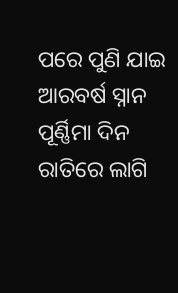ପରେ ପୁଣି ଯାଇ ଆରବର୍ଷ ସ୍ନାନ ପୂର୍ଣ୍ଣିମା ଦିନ ରାତିରେ ଲାଗି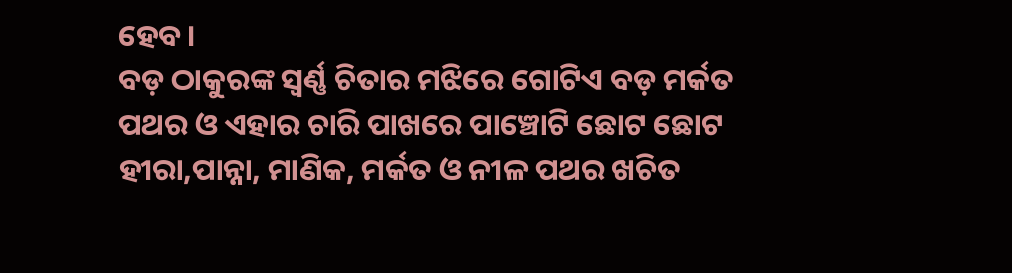ହେବ।
ବଡ଼ ଠାକୁରଙ୍କ ସ୍ୱର୍ଣ୍ଣ ଚିତାର ମଝିରେ ଗୋଟିଏ ବଡ଼ ମର୍କତ ପଥର ଓ ଏହାର ଚାରି ପାଖରେ ପାଞ୍ଚୋଟି ଛୋଟ ଛୋଟ ହୀରା,ପାନ୍ନା, ମାଣିକ, ମର୍କତ ଓ ନୀଳ ପଥର ଖଚିତ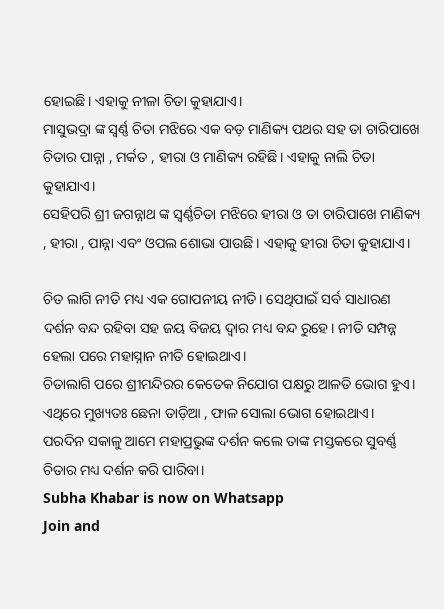ହୋଇଛି। ଏହାକୁ ନୀଳା ଚିତା କୁହାଯାଏ।
ମାସୁଭଦ୍ରା ଙ୍କ ସ୍ଵର୍ଣ୍ଣ ଚିତା ମଝିରେ ଏକ ବଡ଼ ମାଣିକ୍ୟ ପଥର ସହ ତା ଚାରିପାଖେ ଚିତାର ପାନ୍ନା , ମର୍କତ , ହୀରା ଓ ମାଣିକ୍ୟ ରହିଛି। ଏହାକୁ ନାଲି ଚିତା କୁହାଯାଏ।
ସେହିପରି ଶ୍ରୀ ଜଗନ୍ନାଥ ଙ୍କ ସ୍ଵର୍ଣ୍ଣଚିତା ମଝିରେ ହୀରା ଓ ତା ଚାରିପାଖେ ମାଣିକ୍ୟ , ହୀରା , ପାନ୍ନା ଏବଂ ଓପଲ ଶୋଭା ପାଉଛି। ଏହାକୁ ହୀରା ଚିତା କୁହାଯାଏ।

ଚିତ ଲାଗି ନୀତି ମଧ୍ୟ ଏକ ଗୋପନୀୟ ନୀତି। ସେଥିପାଇଁ ସର୍ବ ସାଧାରଣ ଦର୍ଶନ ବନ୍ଦ ରହିବା ସହ ଜୟ ବିଜୟ ଦ୍ଵାର ମଧ୍ୟ ବନ୍ଦ ରୁହେ। ନୀତି ସମ୍ପନ୍ନ ହେଲା ପରେ ମହାସ୍ନାନ ନୀତି ହୋଇଥାଏ।
ଚିତାଲାଗି ପରେ ଶ୍ରୀମନ୍ଦିରର କେତେକ ନିଯୋଗ ପକ୍ଷରୁ ଆଳତି ଭୋଗ ହୁଏ। ଏଥିରେ ମୁଖ୍ୟତଃ ଛେନା ତାଡ଼ିଆ , ଫାଳ ସୋଲା ଭୋଗ ହୋଇଥାଏ।
ପରଦିନ ସକାଳୁ ଆମେ ମହାପ୍ରଭୁଙ୍କ ଦର୍ଶନ କଲେ ତାଙ୍କ ମସ୍ତକରେ ସୁବର୍ଣ୍ଣ ଚିତାର ମଧ୍ୟ ଦର୍ଶନ କରି ପାରିବା।
Subha Khabar is now on Whatsapp
Join and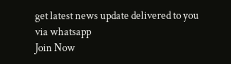get latest news update delivered to you via whatsapp
Join Now